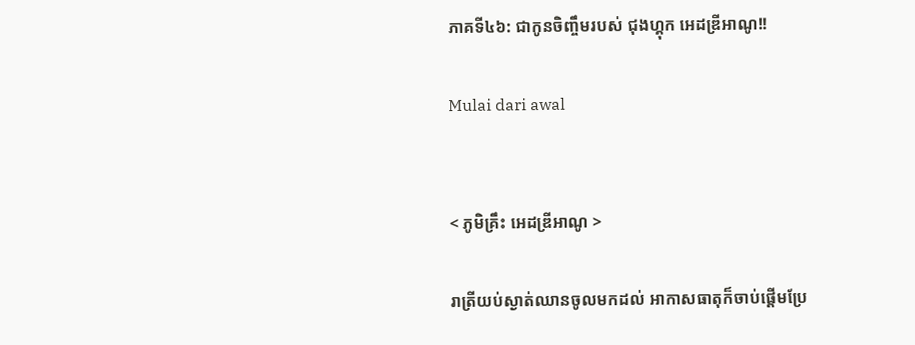ភាគទី៤៦: ជាកូនចិញ្ចឹមរបស់ ជុងហ្គុក អេដឌ្រីអាណូ!!

Mulai dari awal


< ភូមិគ្រឹះ អេដឌ្រីអាណូ >

រាត្រីយប់ស្ងាត់ឈានចូលមកដល់ អាកាសធាតុក៏ចាប់ផ្តើមប្រែ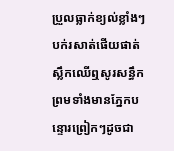ប្រួលធ្លាក់ខ្យល់ខ្លាំងៗបក់រសាត់ផើយផាត់ស្លឹកឈើឮសូរសន្ធឹក ព្រមទាំងមានភ្នែកបន្ទោរព្រៀកៗដូចជា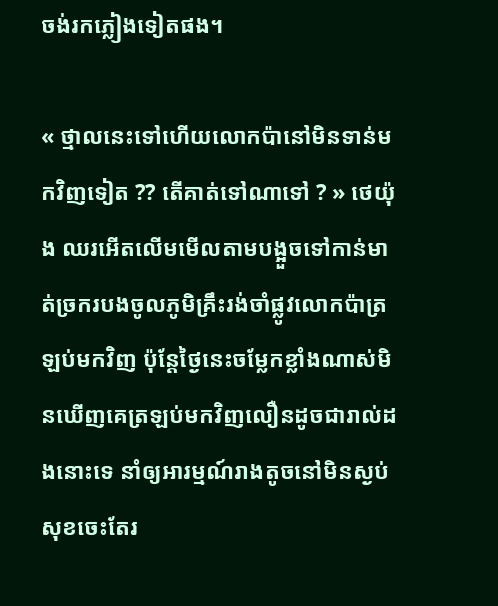ចង់រកភ្លៀងទៀតផង។

« ថ្មាលនេះទៅហើយលោកប៉ានៅមិនទាន់មកវិញទៀត ?? តើគាត់ទៅណាទៅ ? » ថេយ៉ុង ឈរអើតលើមមើលតាមបង្អួចទៅកាន់មាត់ច្រករបងចូលភូមិគ្រឹះរង់ចាំផ្លូវលោកប៉ាត្រឡប់មកវិញ ប៉ុន្តែថ្ងៃនេះចម្លែកខ្លាំងណាស់មិនឃើញគេត្រឡប់មកវិញលឿនដូចជារាល់ដងនោះទេ នាំឲ្យអារម្មណ៍រាងតូចនៅមិនស្ងប់សុខចេះតែរ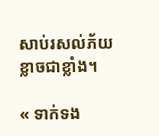សាប់រសល់ភ័យខ្លាចជាខ្លាំង។

« ទាក់ទង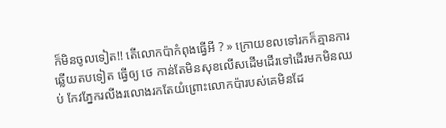ក៏មិនចូលទៀត!! តើលោកប៉ាកំពុងធ្វើអី ? » ក្រោយខលទៅរកក៏គ្មានការឆ្លើយតបទៀត ធ្វើឲ្យ ថេ កាន់តែមិនសុខលើសដើមដើរទៅដើរមកមិនឈប់ កែវភ្នែករលីងរលោងរកតែយំព្រោះលោកប៉ារបស់គេមិនដែ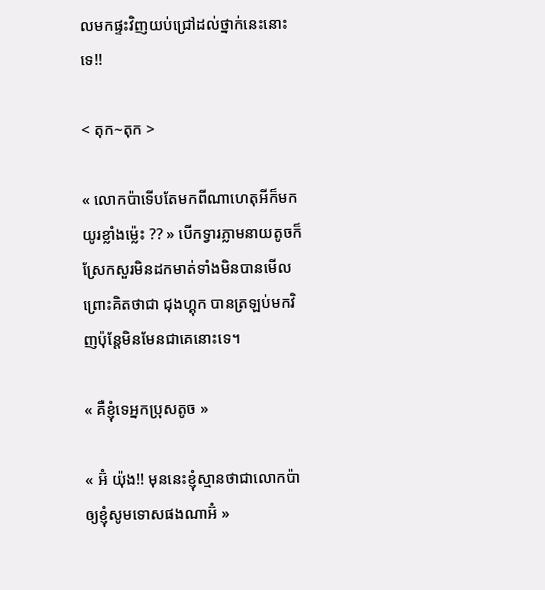លមកផ្ទះវិញយប់ជ្រៅដល់ថ្នាក់នេះនោះទេ!!

< តុក~តុក >

« លោកប៉ាទើបតែមកពីណាហេតុអីក៏មកយូរខ្លាំងម្ល៉េះ ?? » បើកទ្វារភ្លាមនាយតូចក៏ស្រែកសួរមិនដកមាត់ទាំងមិនបានមើលព្រោះគិតថាជា ជុងហ្គុក បានត្រឡប់មកវិញប៉ុន្តែមិនមែនជាគេនោះទេ។

« គឺខ្ញុំទេអ្នកប្រុសតូច »

« អ៊ំ យ៉ុង!! មុននេះខ្ញុំស្មានថាជាលោកប៉ាឲ្យខ្ញុំសូមទោសផងណាអ៊ំ »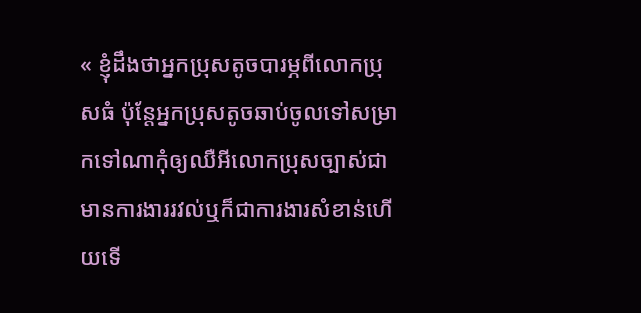« ខ្ញុំដឹងថាអ្នកប្រុសតូចបារម្ភពីលោកប្រុសធំ ប៉ុន្តែអ្នកប្រុសតូចឆាប់ចូលទៅសម្រាកទៅណាកុំឲ្យឈឺអីលោកប្រុសច្បាស់ជាមានការងាររវល់ឬក៏ជាការងារសំខាន់ហើយទើ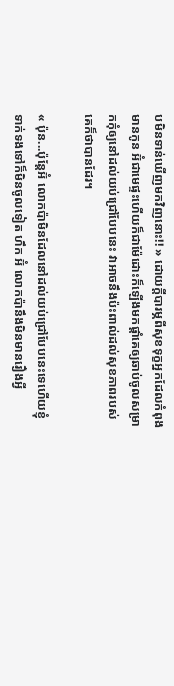បមិនទាន់ឃើញមកវិញនោះ!! » ដោយក្ដីបារម្ភពីសុខទុក្ខអ្នកដែលកំពុងមានកូន អ៊ំជាមេផ្ទះហើយក៏ជាម៉ែដោះក៏ឡើងមកផ្ដាំគេឲ្យឆាប់ចូលសម្រាកកុំឲ្យនៅដល់យប់ជ្រៅបែបនេះ វាអាចនឹងប៉ះពាល់ដល់សុខភាពរបស់គេក៏ថាបានដែរ។

« ប៉ុន...ប៉ុន្តែអ៊ំ លោកប៉ាមិនដែលនៅដល់យប់ជ្រៅបែបនេះទេហើយខ្ញុំទាក់ទងទៅក៏មិនចូលទៀត ហឹក អ៊ំ លោកប៉ានឹងមិនមានរឿងអ្វី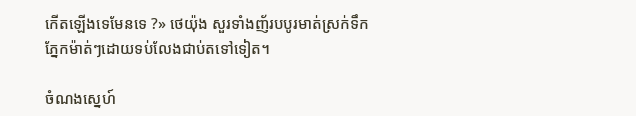កើតឡើងទេមែនទេ ?» ថេយ៉ុង សួរទាំងញ័របបូរមាត់ស្រក់ទឹកភ្នែកម៉ាត់ៗដោយទប់លែងជាប់តទៅទៀត។

ចំណងស្នេហ៍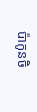ប៉ាកូនចិ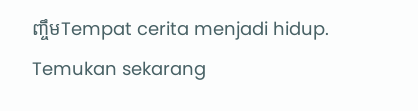ញ្ចឹមTempat cerita menjadi hidup. Temukan sekarang